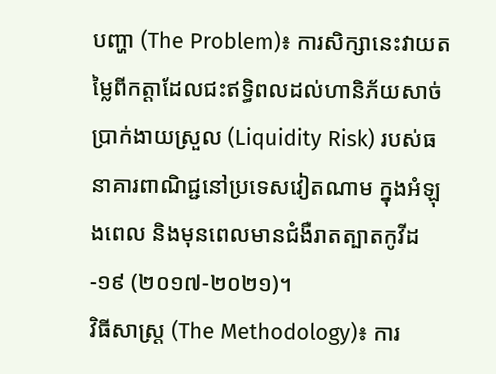បញ្ហា (The Problem)៖ ការសិក្សានេះវាយតម្លៃពីកត្តាដែលជះឥទ្ធិពលដល់ហានិភ័យសាច់ប្រាក់ងាយស្រួល (Liquidity Risk) របស់ធនាគារពាណិជ្ជនៅប្រទេសវៀតណាម ក្នុងអំឡុងពេល និងមុនពេលមានជំងឺរាតត្បាតកូវីដ-១៩ (២០១៧-២០២១)។
វិធីសាស្ត្រ (The Methodology)៖ ការ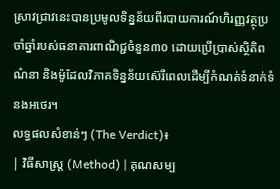ស្រាវជ្រាវនេះបានប្រមូលទិន្នន័យពីរបាយការណ៍ហិរញ្ញវត្ថុប្រចាំឆ្នាំរបស់ធនាគារពាណិជ្ជចំនួន៣០ ដោយប្រើប្រាស់ស្ថិតិពណ៌នា និងម៉ូដែលវិភាគទិន្នន័យស៊េរីពេលដើម្បីកំណត់ទំនាក់ទំនងអថេរ។
លទ្ធផលសំខាន់ៗ (The Verdict)៖
| វិធីសាស្ត្រ (Method) | គុណសម្ប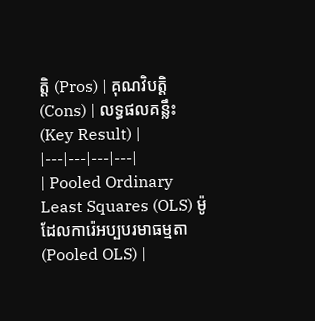ត្តិ (Pros) | គុណវិបត្តិ (Cons) | លទ្ធផលគន្លឹះ (Key Result) |
|---|---|---|---|
| Pooled Ordinary Least Squares (OLS) ម៉ូដែលការ៉េអប្បបរមាធម្មតា (Pooled OLS) |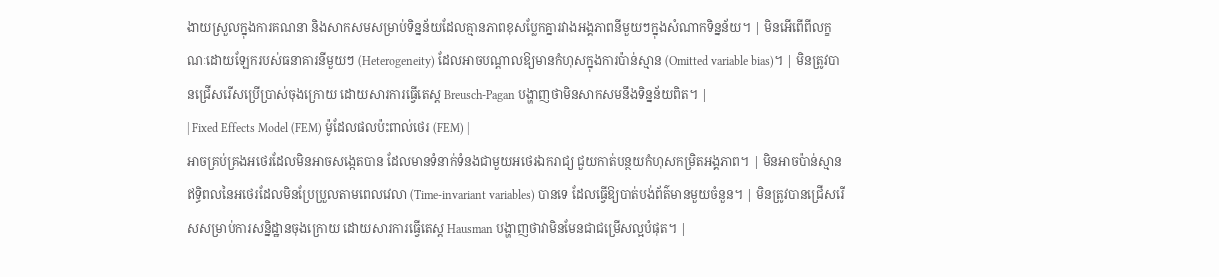ងាយស្រួលក្នុងការគណនា និងសាកសមសម្រាប់ទិន្នន័យដែលគ្មានភាពខុសប្លែកគ្នារវាងអង្គភាពនីមួយៗក្នុងសំណាកទិន្នន័យ។ | មិនអើពើពីលក្ខណៈដោយឡែករបស់ធនាគារនីមួយៗ (Heterogeneity) ដែលអាចបណ្តាលឱ្យមានកំហុសក្នុងការប៉ាន់ស្មាន (Omitted variable bias)។ | មិនត្រូវបានជ្រើសរើសប្រើប្រាស់ចុងក្រោយ ដោយសារការធ្វើតេស្ត Breusch-Pagan បង្ហាញថាមិនសាកសមនឹងទិន្នន័យពិត។ |
| Fixed Effects Model (FEM) ម៉ូដែលផលប៉ះពាល់ថេរ (FEM) |
អាចគ្រប់គ្រងអថេរដែលមិនអាចសង្កេតបាន ដែលមានទំនាក់ទំនងជាមួយអថេរឯករាជ្យ ជួយកាត់បន្ថយកំហុសកម្រិតអង្គភាព។ | មិនអាចប៉ាន់ស្មានឥទ្ធិពលនៃអថេរដែលមិនប្រែប្រួលតាមពេលវេលា (Time-invariant variables) បានទេ ដែលធ្វើឱ្យបាត់បង់ព័ត៌មានមួយចំនួន។ | មិនត្រូវបានជ្រើសរើសសម្រាប់ការសន្និដ្ឋានចុងក្រោយ ដោយសារការធ្វើតេស្ត Hausman បង្ហាញថាវាមិនមែនជាជម្រើសល្អបំផុត។ |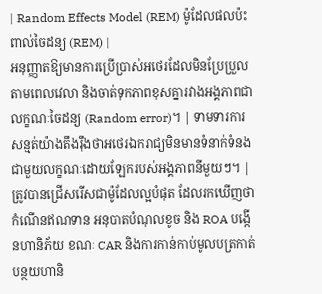| Random Effects Model (REM) ម៉ូដែលផលប៉ះពាល់ចៃដន្យ (REM) |
អនុញ្ញាតឱ្យមានការប្រើប្រាស់អថេរដែលមិនប្រែប្រួលតាមពេលវេលា និងចាត់ទុកភាពខុសគ្នារវាងអង្គភាពជាលក្ខណៈចៃដន្យ (Random error)។ | ទាមទារការសន្មត់យ៉ាងតឹងរ៉ឹងថាអថេរឯករាជ្យមិនមានទំនាក់ទំនងជាមួយលក្ខណៈដោយឡែករបស់អង្គភាពនីមួយៗ។ | ត្រូវបានជ្រើសរើសជាម៉ូដែលល្អបំផុត ដែលរកឃើញថាកំណើនឥណទាន អនុបាតបំណុលខូច និង ROA បង្កើនហានិភ័យ ខណៈ CAR និងការកាន់កាប់មូលបត្រកាត់បន្ថយហានិ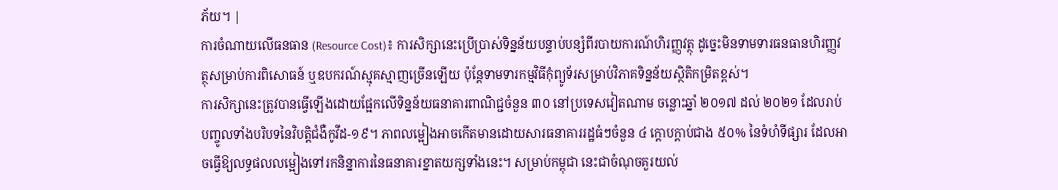ភ័យ។ |
ការចំណាយលើធនធាន (Resource Cost)៖ ការសិក្សានេះប្រើប្រាស់ទិន្នន័យបន្ទាប់បន្សំពីរបាយការណ៍ហិរញ្ញវត្ថុ ដូច្នេះមិនទាមទារធនធានហិរញ្ញវត្ថុសម្រាប់ការពិសោធន៍ ឬឧបករណ៍ស្មុគស្មាញច្រើនឡើយ ប៉ុន្តែទាមទារកម្មវិធីកុំព្យូទ័រសម្រាប់វិភាគទិន្នន័យស្ថិតិកម្រិតខ្ពស់។
ការសិក្សានេះត្រូវបានធ្វើឡើងដោយផ្អែកលើទិន្នន័យធនាគារពាណិជ្ជចំនួន ៣០ នៅប្រទេសវៀតណាម ចន្លោះឆ្នាំ ២០១៧ ដល់ ២០២១ ដែលរាប់បញ្ចូលទាំងបរិបទនៃវិបត្តិជំងឺកូវីដ-១៩។ ភាពលម្អៀងអាចកើតមានដោយសារធនាគាររដ្ឋធំៗចំនួន ៤ ក្តោបក្តាប់ជាង ៥០% នៃទំហំទីផ្សារ ដែលអាចធ្វើឱ្យលទ្ធផលលម្អៀងទៅរកនិន្នាការនៃធនាគារខ្នាតយក្សទាំងនេះ។ សម្រាប់កម្ពុជា នេះជាចំណុចគួរយល់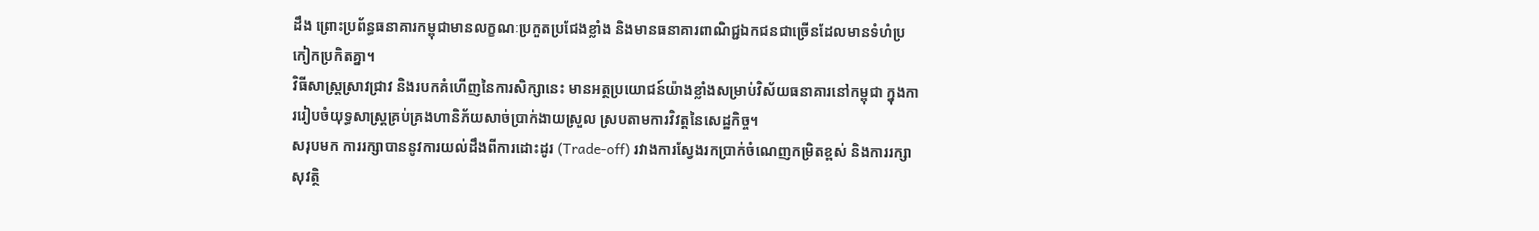ដឹង ព្រោះប្រព័ន្ធធនាគារកម្ពុជាមានលក្ខណៈប្រកួតប្រជែងខ្លាំង និងមានធនាគារពាណិជ្ជឯកជនជាច្រើនដែលមានទំហំប្រកៀកប្រកិតគ្នា។
វិធីសាស្ត្រស្រាវជ្រាវ និងរបកគំហើញនៃការសិក្សានេះ មានអត្ថប្រយោជន៍យ៉ាងខ្លាំងសម្រាប់វិស័យធនាគារនៅកម្ពុជា ក្នុងការរៀបចំយុទ្ធសាស្ត្រគ្រប់គ្រងហានិភ័យសាច់ប្រាក់ងាយស្រួល ស្របតាមការវិវត្តនៃសេដ្ឋកិច្ច។
សរុបមក ការរក្សាបាននូវការយល់ដឹងពីការដោះដូរ (Trade-off) រវាងការស្វែងរកប្រាក់ចំណេញកម្រិតខ្ពស់ និងការរក្សាសុវត្ថិ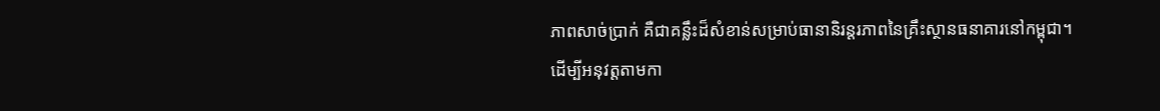ភាពសាច់ប្រាក់ គឺជាគន្លឹះដ៏សំខាន់សម្រាប់ធានានិរន្តរភាពនៃគ្រឹះស្ថានធនាគារនៅកម្ពុជា។
ដើម្បីអនុវត្តតាមកា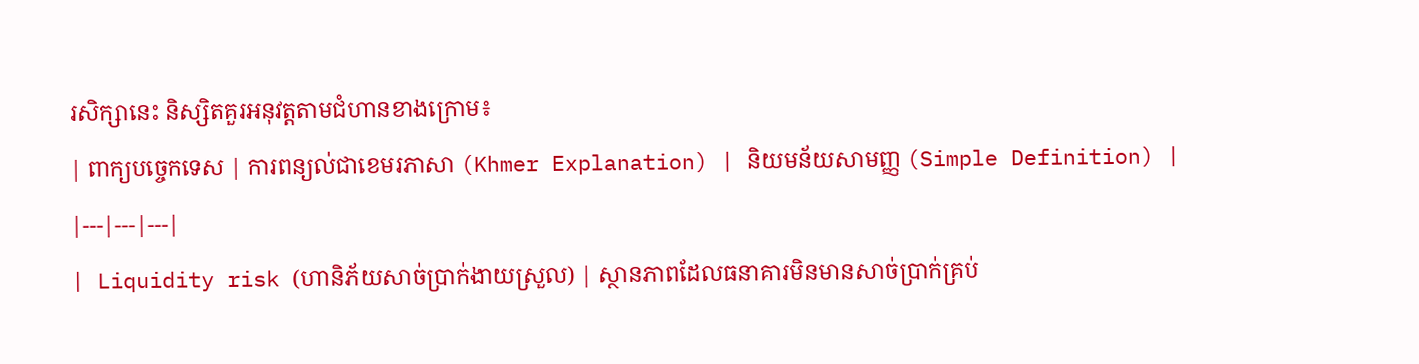រសិក្សានេះ និស្សិតគួរអនុវត្តតាមជំហានខាងក្រោម៖
| ពាក្យបច្ចេកទេស | ការពន្យល់ជាខេមរភាសា (Khmer Explanation) | និយមន័យសាមញ្ញ (Simple Definition) |
|---|---|---|
| Liquidity risk (ហានិភ័យសាច់ប្រាក់ងាយស្រួល) | ស្ថានភាពដែលធនាគារមិនមានសាច់ប្រាក់គ្រប់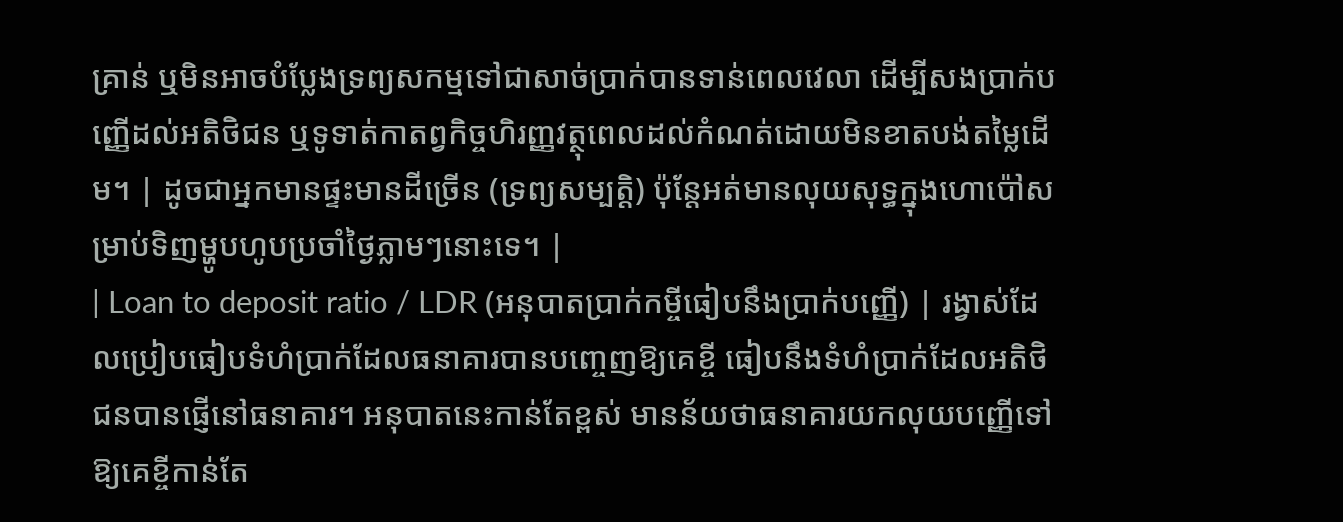គ្រាន់ ឬមិនអាចបំប្លែងទ្រព្យសកម្មទៅជាសាច់ប្រាក់បានទាន់ពេលវេលា ដើម្បីសងប្រាក់បញ្ញើដល់អតិថិជន ឬទូទាត់កាតព្វកិច្ចហិរញ្ញវត្ថុពេលដល់កំណត់ដោយមិនខាតបង់តម្លៃដើម។ | ដូចជាអ្នកមានផ្ទះមានដីច្រើន (ទ្រព្យសម្បត្តិ) ប៉ុន្តែអត់មានលុយសុទ្ធក្នុងហោប៉ៅសម្រាប់ទិញម្ហូបហូបប្រចាំថ្ងៃភ្លាមៗនោះទេ។ |
| Loan to deposit ratio / LDR (អនុបាតប្រាក់កម្ចីធៀបនឹងប្រាក់បញ្ញើ) | រង្វាស់ដែលប្រៀបធៀបទំហំប្រាក់ដែលធនាគារបានបញ្ចេញឱ្យគេខ្ចី ធៀបនឹងទំហំប្រាក់ដែលអតិថិជនបានផ្ញើនៅធនាគារ។ អនុបាតនេះកាន់តែខ្ពស់ មានន័យថាធនាគារយកលុយបញ្ញើទៅឱ្យគេខ្ចីកាន់តែ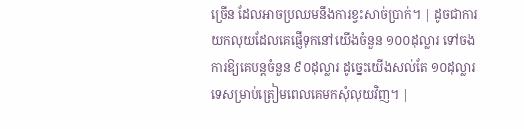ច្រើន ដែលអាចប្រឈមនឹងការខ្វះសាច់ប្រាក់។ | ដូចជាការយកលុយដែលគេផ្ញើទុកនៅយើងចំនួន ១០០ដុល្លារ ទៅចងការឱ្យគេបន្តចំនួន ៩០ដុល្លារ ដូច្នេះយើងសល់តែ ១០ដុល្លារទេសម្រាប់ត្រៀមពេលគេមកសុំលុយវិញ។ |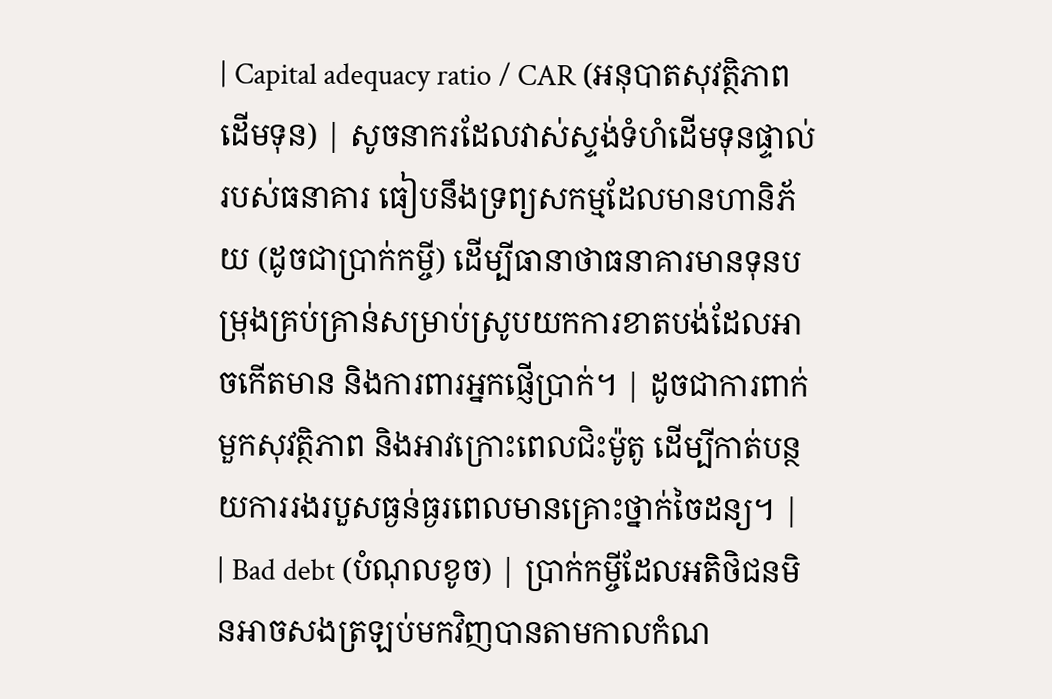| Capital adequacy ratio / CAR (អនុបាតសុវត្ថិភាពដើមទុន) | សូចនាករដែលវាស់ស្ទង់ទំហំដើមទុនផ្ទាល់របស់ធនាគារ ធៀបនឹងទ្រព្យសកម្មដែលមានហានិភ័យ (ដូចជាប្រាក់កម្ចី) ដើម្បីធានាថាធនាគារមានទុនបម្រុងគ្រប់គ្រាន់សម្រាប់ស្រូបយកការខាតបង់ដែលអាចកើតមាន និងការពារអ្នកផ្ញើប្រាក់។ | ដូចជាការពាក់មួកសុវត្ថិភាព និងអាវក្រោះពេលជិះម៉ូតូ ដើម្បីកាត់បន្ថយការរងរបួសធ្ងន់ធ្ងរពេលមានគ្រោះថ្នាក់ចៃដន្យ។ |
| Bad debt (បំណុលខូច) | ប្រាក់កម្ចីដែលអតិថិជនមិនអាចសងត្រឡប់មកវិញបានតាមកាលកំណ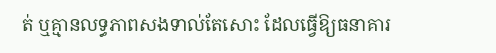ត់ ឬគ្មានលទ្ធភាពសងទាល់តែសោះ ដែលធ្វើឱ្យធនាគារ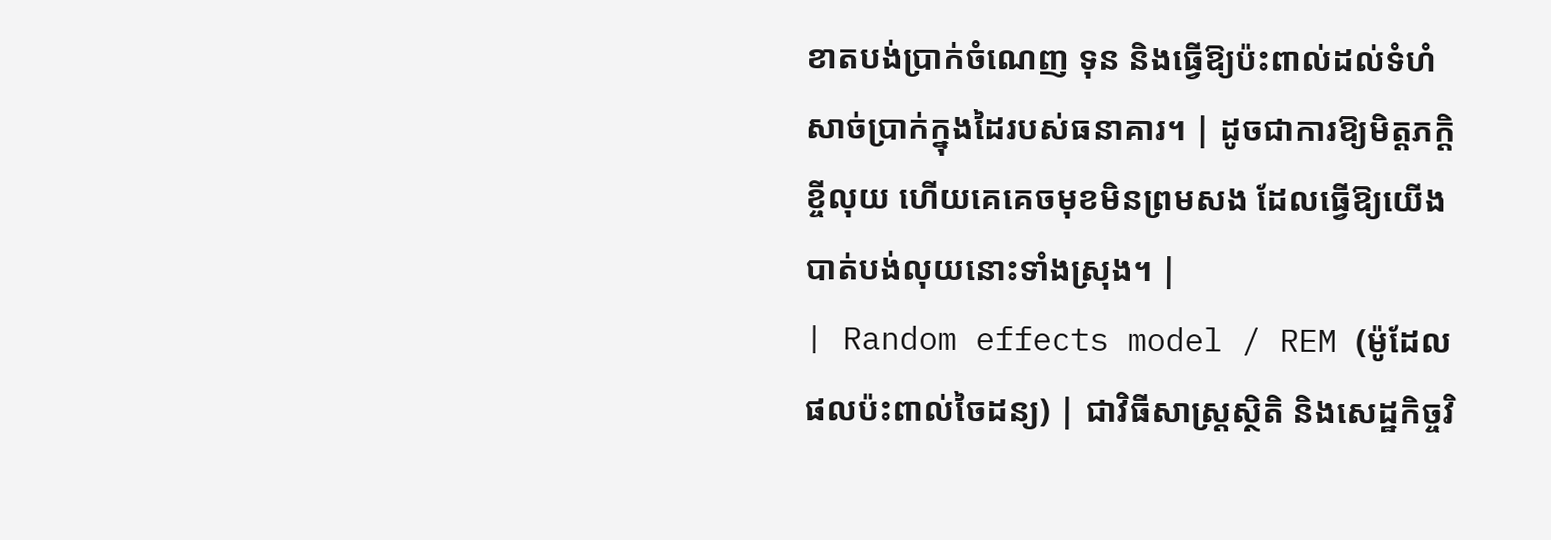ខាតបង់ប្រាក់ចំណេញ ទុន និងធ្វើឱ្យប៉ះពាល់ដល់ទំហំសាច់ប្រាក់ក្នុងដៃរបស់ធនាគារ។ | ដូចជាការឱ្យមិត្តភក្តិខ្ចីលុយ ហើយគេគេចមុខមិនព្រមសង ដែលធ្វើឱ្យយើងបាត់បង់លុយនោះទាំងស្រុង។ |
| Random effects model / REM (ម៉ូដែលផលប៉ះពាល់ចៃដន្យ) | ជាវិធីសាស្ត្រស្ថិតិ និងសេដ្ឋកិច្ចវិ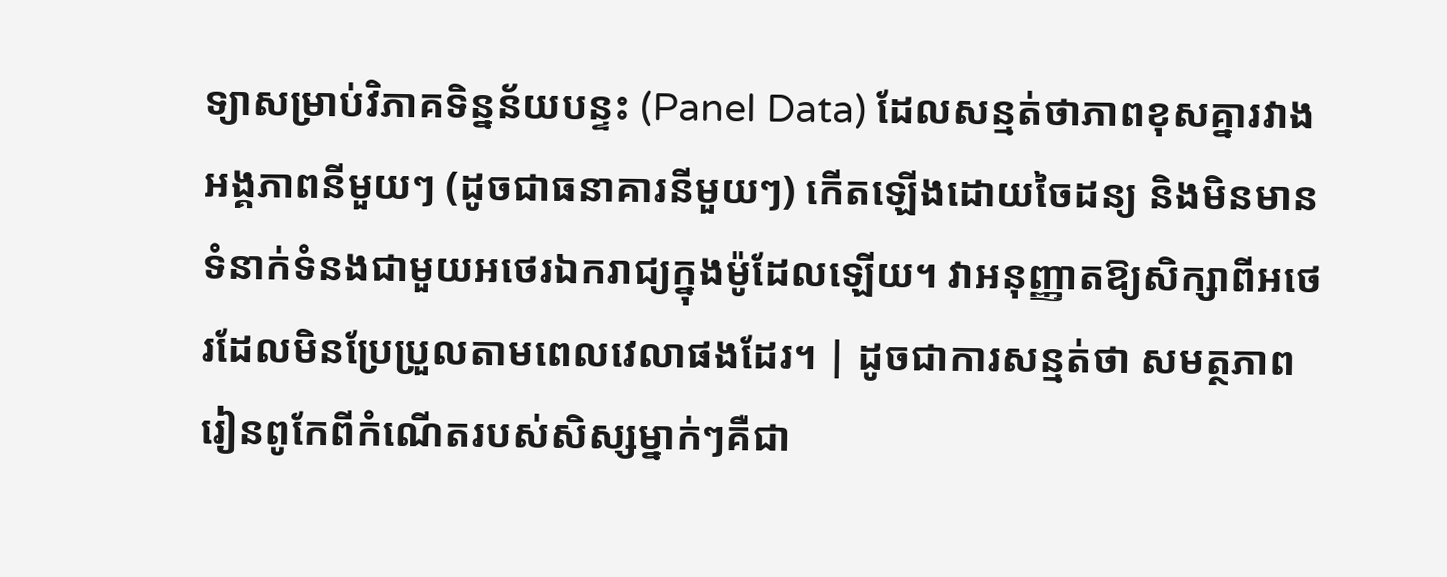ទ្យាសម្រាប់វិភាគទិន្នន័យបន្ទះ (Panel Data) ដែលសន្មត់ថាភាពខុសគ្នារវាងអង្គភាពនីមួយៗ (ដូចជាធនាគារនីមួយៗ) កើតឡើងដោយចៃដន្យ និងមិនមានទំនាក់ទំនងជាមួយអថេរឯករាជ្យក្នុងម៉ូដែលឡើយ។ វាអនុញ្ញាតឱ្យសិក្សាពីអថេរដែលមិនប្រែប្រួលតាមពេលវេលាផងដែរ។ | ដូចជាការសន្មត់ថា សមត្ថភាពរៀនពូកែពីកំណើតរបស់សិស្សម្នាក់ៗគឺជា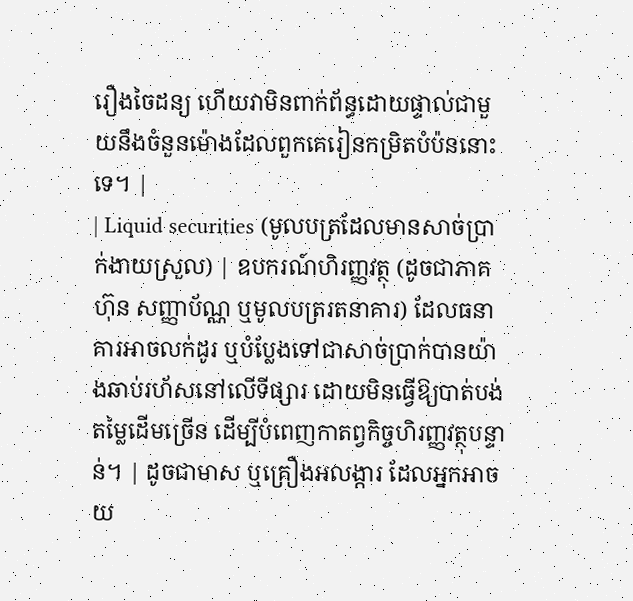រឿងចៃដន្យ ហើយវាមិនពាក់ព័ន្ធដោយផ្ទាល់ជាមួយនឹងចំនួនម៉ោងដែលពួកគេរៀនកម្រិតបំប៉ននោះទេ។ |
| Liquid securities (មូលបត្រដែលមានសាច់ប្រាក់ងាយស្រួល) | ឧបករណ៍ហិរញ្ញវត្ថុ (ដូចជាភាគហ៊ុន សញ្ញាប័ណ្ណ ឬមូលបត្ររតនាគារ) ដែលធនាគារអាចលក់ដូរ ឬបំប្លែងទៅជាសាច់ប្រាក់បានយ៉ាងឆាប់រហ័សនៅលើទីផ្សារ ដោយមិនធ្វើឱ្យបាត់បង់តម្លៃដើមច្រើន ដើម្បីបំពេញកាតព្វកិច្ចហិរញ្ញវត្ថុបន្ទាន់។ | ដូចជាមាស ឬគ្រឿងអលង្ការ ដែលអ្នកអាចយ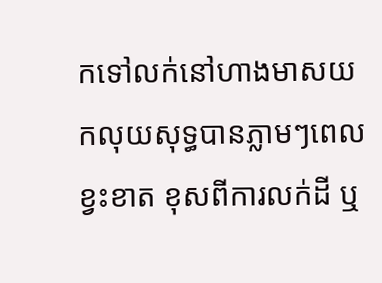កទៅលក់នៅហាងមាសយកលុយសុទ្ធបានភ្លាមៗពេលខ្វះខាត ខុសពីការលក់ដី ឬ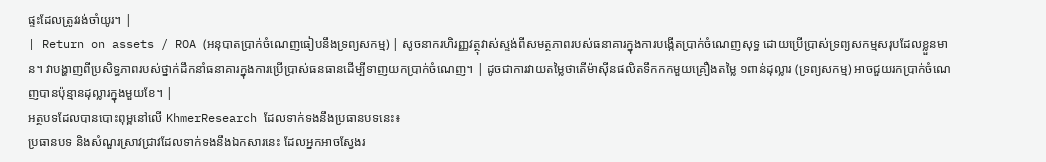ផ្ទះដែលត្រូវរង់ចាំយូរ។ |
| Return on assets / ROA (អនុបាតប្រាក់ចំណេញធៀបនឹងទ្រព្យសកម្ម) | សូចនាករហិរញ្ញវត្ថុវាស់ស្ទង់ពីសមត្ថភាពរបស់ធនាគារក្នុងការបង្កើតប្រាក់ចំណេញសុទ្ធ ដោយប្រើប្រាស់ទ្រព្យសកម្មសរុបដែលខ្លួនមាន។ វាបង្ហាញពីប្រសិទ្ធភាពរបស់ថ្នាក់ដឹកនាំធនាគារក្នុងការប្រើប្រាស់ធនធានដើម្បីទាញយកប្រាក់ចំណេញ។ | ដូចជាការវាយតម្លៃថាតើម៉ាស៊ីនផលិតទឹកកកមួយគ្រឿងតម្លៃ ១ពាន់ដុល្លារ (ទ្រព្យសកម្ម) អាចជួយរកប្រាក់ចំណេញបានប៉ុន្មានដុល្លារក្នុងមួយខែ។ |
អត្ថបទដែលបានបោះពុម្ពនៅលើ KhmerResearch ដែលទាក់ទងនឹងប្រធានបទនេះ៖
ប្រធានបទ និងសំណួរស្រាវជ្រាវដែលទាក់ទងនឹងឯកសារនេះ ដែលអ្នកអាចស្វែងរ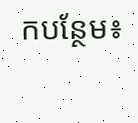កបន្ថែម៖